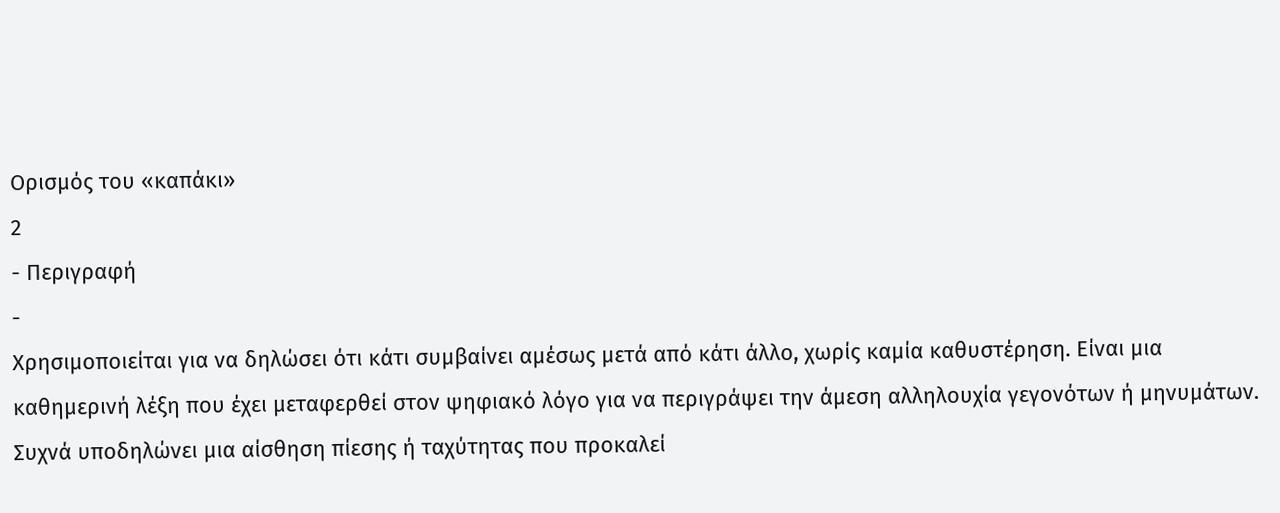Ορισμός του «καπάκι»
2
- Περιγραφή
-
Χρησιμοποιείται για να δηλώσει ότι κάτι συμβαίνει αμέσως μετά από κάτι άλλο, χωρίς καμία καθυστέρηση. Είναι μια καθημερινή λέξη που έχει μεταφερθεί στον ψηφιακό λόγο για να περιγράψει την άμεση αλληλουχία γεγονότων ή μηνυμάτων. Συχνά υποδηλώνει μια αίσθηση πίεσης ή ταχύτητας που προκαλεί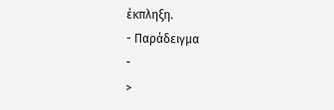έκπληξη.
- Παράδειγμα
-
>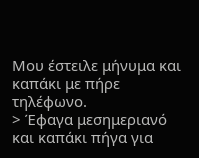Μου έστειλε μήνυμα και καπάκι με πήρε τηλέφωνο.
> Έφαγα μεσημεριανό και καπάκι πήγα για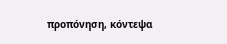προπόνηση, κόντεψα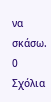να σκάσω.
0
Σχόλια